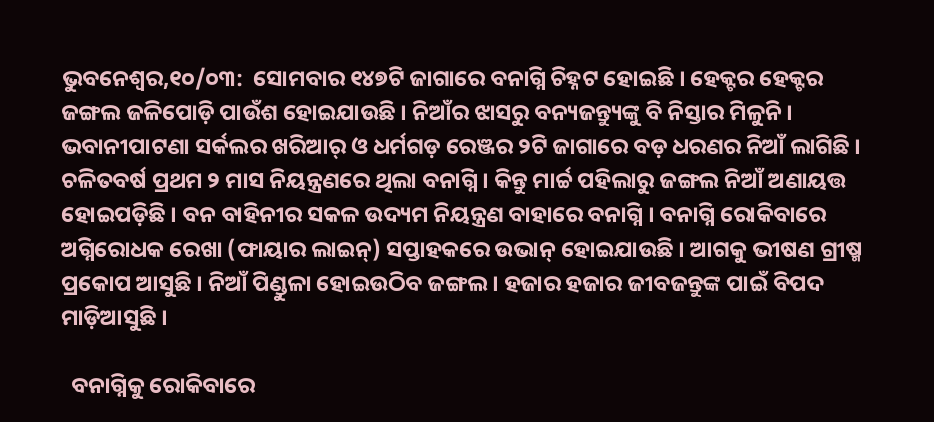ଭୁବନେଶ୍ୱର,୧୦/୦୩:  ସୋମବାର ୧୪୭ଟି ଜାଗାରେ ବନାଗ୍ନି ଚିହ୍ନଟ ହୋଇଛି । ହେକ୍ଟର ହେକ୍ଟର ଜଙ୍ଗଲ ଜଳିପୋଡ଼ି ପାଉଁଶ ହୋଇଯାଉଛି । ନିଆଁର ଝାସରୁ ବନ୍ୟଜନ୍ତ୍ୟୁଙ୍କୁ ବି ନିସ୍ତାର ମିଳୁନି । ଭବାନୀପାଟଣା ସର୍କଲର ଖରିଆର୍‌ ଓ ଧର୍ମଗଡ଼ ରେଞ୍ଜର ୨ଟି ଜାଗାରେ ବଡ଼ ଧରଣର ନିଆଁ ଲାଗିଛି । ଚଳିତବର୍ଷ ପ୍ରଥମ ୨ ମାସ ନିୟନ୍ତ୍ରଣରେ ଥିଲା ବନାଗ୍ନି । କିନ୍ତୁ ମାର୍ଚ୍ଚ ପହିଲାରୁ ଜଙ୍ଗଲ ନିଆଁ ଅଣାୟତ୍ତ ହୋଇପଡ଼ିଛି । ବନ ବାହିନୀର ସକଳ ଉଦ୍ୟମ ନିୟନ୍ତ୍ରଣ ବାହାରେ ବନାଗ୍ନି । ବନାଗ୍ନି ରୋକିବାରେ ଅଗ୍ନିରୋଧକ ରେଖା (ଫାୟାର ଲାଇନ୍‌) ସପ୍ତାହକରେ ଉଭାନ୍‌ ହୋଇଯାଉଛି । ଆଗକୁ ଭୀଷଣ ଗ୍ରୀଷ୍ମ ପ୍ରକୋପ ଆସୁଛି । ନିଆଁ ପିଣ୍ଡୁଳା ହୋଇଉଠିବ ଜଙ୍ଗଲ । ହଜାର ହଜାର ଜୀବଜନ୍ତୁଙ୍କ ପାଇଁ ବିପଦ ମାଡ଼ିଆସୁଛି ।

  ବନାଗ୍ନିକୁ ରୋକିବାରେ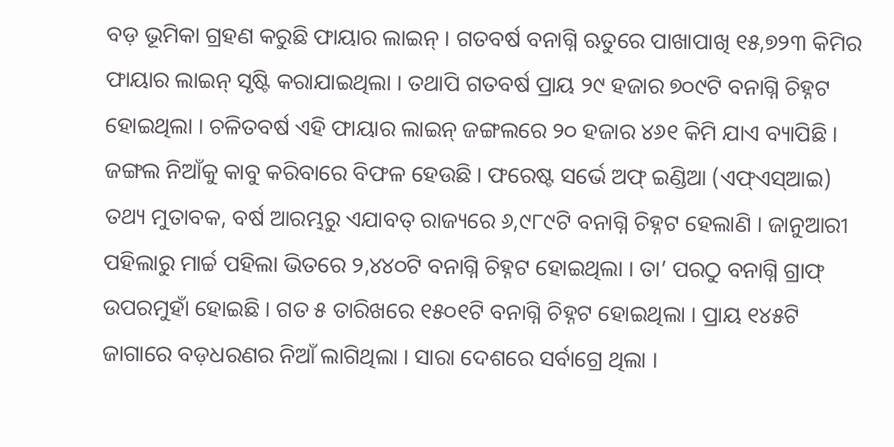ବଡ଼ ଭୂମିକା ଗ୍ରହଣ କରୁଛି ଫାୟାର ଲାଇନ୍‌ । ଗତବର୍ଷ ବନାଗ୍ନି ଋତୁରେ ପାଖାପାଖି ୧୫,୭୨୩ କିମିର ଫାୟାର ଲାଇନ୍‌ ସୃଷ୍ଟି କରାଯାଇଥିଲା । ତଥାପି ଗତବର୍ଷ ପ୍ରାୟ ୨୯ ହଜାର ୭୦୯ଟି ବନାଗ୍ନି ଚିହ୍ନଟ ହୋଇଥିଲା । ଚଳିତବର୍ଷ ଏହି ଫାୟାର ଲାଇନ୍‌ ଜଙ୍ଗଲରେ ୨୦ ହଜାର ୪୬୧ କିମି ଯାଏ ବ୍ୟାପିଛି । ଜଙ୍ଗଲ ନିଆଁକୁ କାବୁ କରିବାରେ ବିଫଳ ହେଉଛି । ଫରେଷ୍ଟ ସର୍ଭେ ଅଫ୍‌ ଇଣ୍ଡିଆ (ଏଫ୍‌ଏସ୍‌ଆଇ) ତଥ୍ୟ ମୁତାବକ, ବର୍ଷ ଆରମ୍ଭରୁ ଏଯାବତ୍‌ ରାଜ୍ୟରେ ୬,୯୮୯ଟି ବନାଗ୍ନି ଚିହ୍ନଟ ହେଲାଣି । ଜାନୁଆରୀ ପହିଲାରୁ ମାର୍ଚ୍ଚ ପହିଲା ଭିତରେ ୨,୪୪୦ଟି ବନାଗ୍ନି ଚିହ୍ନଟ ହୋଇଥିଲା । ତା’ ପରଠୁ ବନାଗ୍ନି ଗ୍ରାଫ୍‌ ଉପରମୁହାଁ ହୋଇଛି । ଗତ ୫ ତାରିଖରେ ୧୫୦୧ଟି ବନାଗ୍ନି ଚିହ୍ନଟ ହୋଇଥିଲା । ପ୍ରାୟ ୧୪୫ଟି ଜାଗାରେ ବଡ଼ଧରଣର ନିଆଁ ଲାଗିଥିଲା । ସାରା ଦେଶରେ ସର୍ବାଗ୍ରେ ଥିଲା ।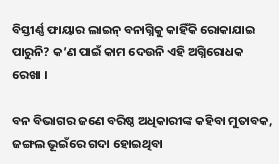ବିସ୍ତୀର୍ଣ୍ଣ ଫାୟାର ଲାଇନ୍‌ ବନାଗ୍ନିକୁ କାହିଁକି ରୋକାଯାଇ ପାରୁନି? କ’ଣ ପାଇଁ କାମ ଦେଉନି ଏହି ଅଗ୍ନିରୋଧକ ରେଖା ।

ବନ ବିଭାଗର ଜଣେ ବରିଷ୍ଠ ଅଧିକାରୀଙ୍କ କହିବା ମୁତାବକ, ଜଙ୍ଗଲ ଭୂଇଁରେ ଗଦା ହୋଇଥିବା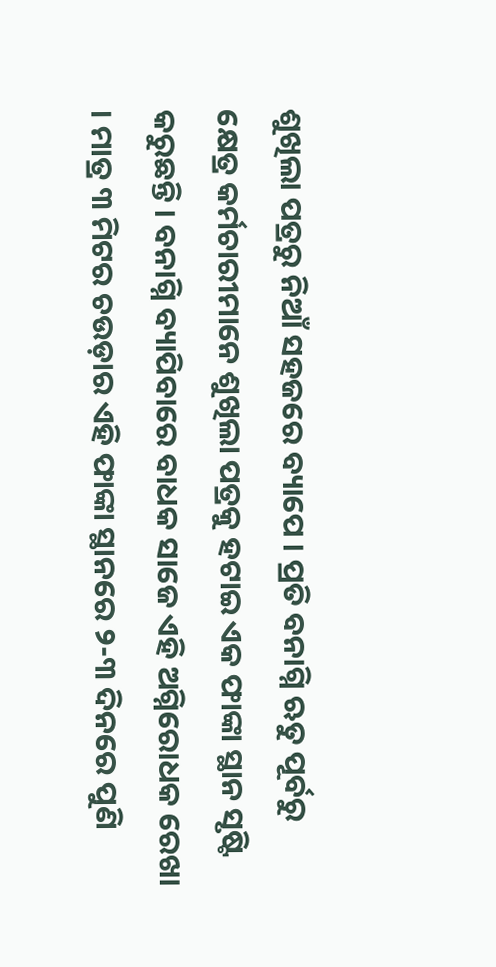ଶୁଖିଲା ପତ୍ରରୁ ନିଆଁ ସହଜରେ ବ୍ୟାପେ । ପ୍ରତି ବନାଗ୍ନି ଋତୁ ପୂର୍ବରୁ କ୍ଷେତ୍ର କର୍ମଚାରୀମାନେ ଶୁଖିଲା ପତ୍ରକୁ ହଟାଇ ଏକ ଫାଙ୍କା ସ୍ଥାନ ସୃଷ୍ଟି କରୁଛନ୍ତି । ବନାଗ୍ନି ବ୍ୟାପିବାରେ ବାଧକ ସାଜେ ଏହି ଅଗ୍ନିରୋଧକ ରେଖା । ମାତ୍ର ୩ ମିଟର ଚଉଡ଼ାର ଏହି ଫାଙ୍କା ସ୍ଥାନରେ ୨-୩ ଦିନରେ ପୁଣି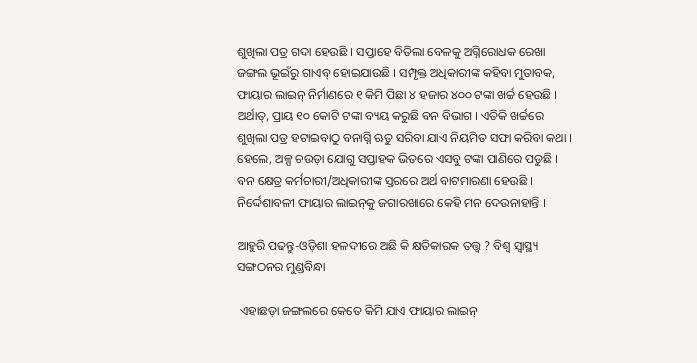ଶୁଖିଲା ପତ୍ର ଗଦା ହେଉଛି । ସପ୍ତାହେ ବିତିଲା ବେଳକୁ ଅଗ୍ନିରୋଧକ ରେଖା ଜଙ୍ଗଲ ଭୂଇଁରୁ ଗାଏବ୍‌ ହୋଇଯାଉଛି । ସମ୍ପୃକ୍ତ ଅଧିକାରୀଙ୍କ କହିବା ମୁତାବକ, ଫାୟାର ଲାଇନ୍‌ ନିର୍ମାଣରେ ୧ କିମି ପିଛା ୪ ହଜାର ୪୦୦ ଟଙ୍କା ଖର୍ଚ୍ଚ ହେଉଛି । ଅର୍ଥାତ୍‌, ପ୍ରାୟ ୧୦ କୋଟି ଟଙ୍କା ବ୍ୟୟ କରୁଛି ବନ ବିଭାଗ । ଏତିକି ଖର୍ଚ୍ଚରେ ଶୁଖିଲା ପତ୍ର ହଟାଇବାଠୁ ବନାଗ୍ନି ଋତୁ ସରିବା ଯାଏ ନିୟମିତ ସଫା କରିବା କଥା । ହେଲେ, ଅଳ୍ପ ଚଉଡ଼ା ଯୋଗୁ ସପ୍ତାହକ ଭିତରେ ଏସବୁ ଟଙ୍କା ପାଣିରେ ପଡୁଛି । ବନ କ୍ଷେତ୍ର କର୍ମଚାରୀ/ଅଧିକାରୀଙ୍କ ସ୍ତରରେ ଅର୍ଥ ବାଟମାରଣା ହେଉଛି । ନିର୍ଦ୍ଦେଶାବଳୀ ଫାୟାର ଲାଇନ୍‌କୁ ଜଗାରଖାରେ କେହି ମନ ଦେଉନାହାନ୍ତି ।

ଆହୁରି ପଢନ୍ତୁ-ଓଡ଼ିଶା ହଳଦୀରେ ଅଛି କି କ୍ଷତିକାରକ ତତ୍ତ୍ଵ ? ବିଶ୍ଵ ସ୍ଵାସ୍ଥ୍ୟ ସଙ୍ଗଠନର ମୁଣ୍ଡବିନ୍ଧା

 ଏହାଛଡ଼ା ଜଙ୍ଗଲରେ କେତେ କିମି ଯାଏ ଫାୟାର ଲାଇନ୍‌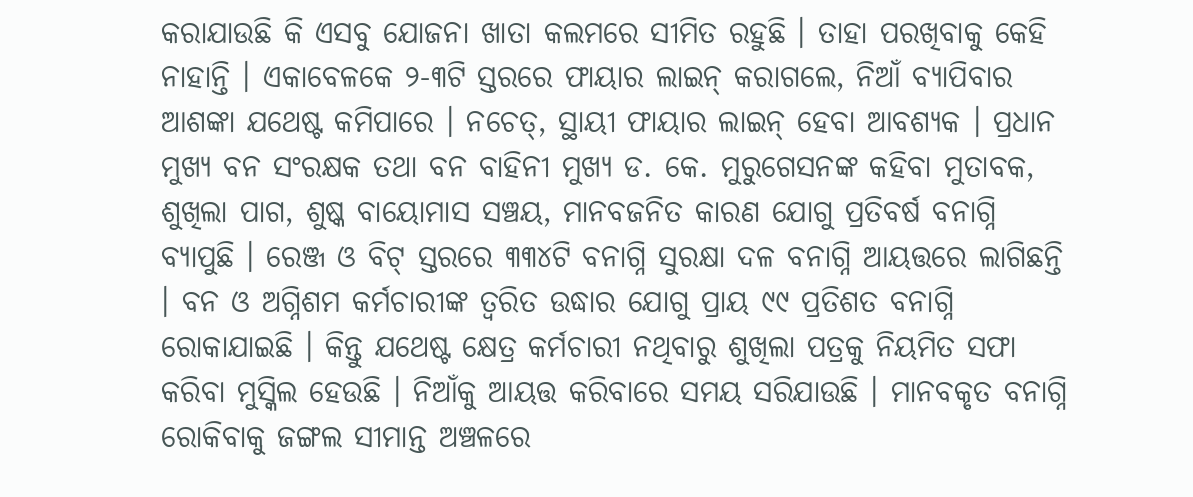କରାଯାଉଛି କି ଏସବୁ ଯୋଜନା ଖାତା କଲମରେ ସୀମିତ ରହୁଛି । ତାହା ପରଖିବାକୁ କେହି ନାହାନ୍ତି । ଏକାବେଳକେ ୨-୩ଟି ସ୍ତରରେ ଫାୟାର ଲାଇନ୍‌ କରାଗଲେ, ନିଆଁ ବ୍ୟାପିବାର ଆଶଙ୍କା ଯଥେଷ୍ଟ କମିପାରେ । ନଚେତ୍‌, ସ୍ଥାୟୀ ଫାୟାର ଲାଇନ୍‌ ହେବା ଆବଶ୍ୟକ । ପ୍ରଧାନ ମୁଖ୍ୟ ବନ ସଂରକ୍ଷକ ତଥା ବନ ବାହିନୀ ମୁଖ୍ୟ ଡ. କେ. ମୁରୁଗେସନଙ୍କ କହିବା ମୁତାବକ, ଶୁଖିଲା ପାଗ, ଶୁଷ୍କ ବାୟୋମାସ ସଞ୍ଚୟ, ମାନବଜନିତ କାରଣ ଯୋଗୁ ପ୍ରତିବର୍ଷ ବନାଗ୍ନି ବ୍ୟାପୁଛି । ରେଞ୍ଜ ଓ ବିଟ୍‌ ସ୍ତରରେ ୩୩୪ଟି ବନାଗ୍ନି ସୁରକ୍ଷା ଦଳ ବନାଗ୍ନି ଆୟତ୍ତରେ ଲାଗିଛନ୍ତି । ବନ ଓ ଅଗ୍ନିଶମ କର୍ମଚାରୀଙ୍କ ତ୍ୱରିତ ଉଦ୍ଧାର ଯୋଗୁ ପ୍ରାୟ ୯୯ ପ୍ରତିଶତ ବନାଗ୍ନି ରୋକାଯାଇଛି । କିନ୍ତୁ ଯଥେଷ୍ଟ କ୍ଷେତ୍ର କର୍ମଚାରୀ ନଥିବାରୁ ଶୁଖିଲା ପତ୍ରକୁ ନିୟମିତ ସଫା କରିବା ମୁସ୍କିଲ ହେଉଛି । ନିଆଁକୁ ଆୟତ୍ତ କରିବାରେ ସମୟ ସରିଯାଉଛି । ମାନବକୃତ ବନାଗ୍ନି ରୋକିବାକୁ ଜଙ୍ଗଲ ସୀମାନ୍ତ ଅଞ୍ଚଳରେ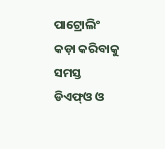ପାଟ୍ରୋଲିଂ କଡ଼ା କରିବାକୁ ସମସ୍ତ ଡିଏଫ୍‌ଓ ଓ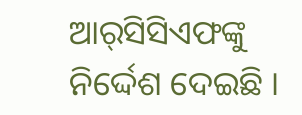ଆର୍‌ସିସିଏଫଙ୍କୁ ନିର୍ଦ୍ଦେଶ ଦେଇଛି ।